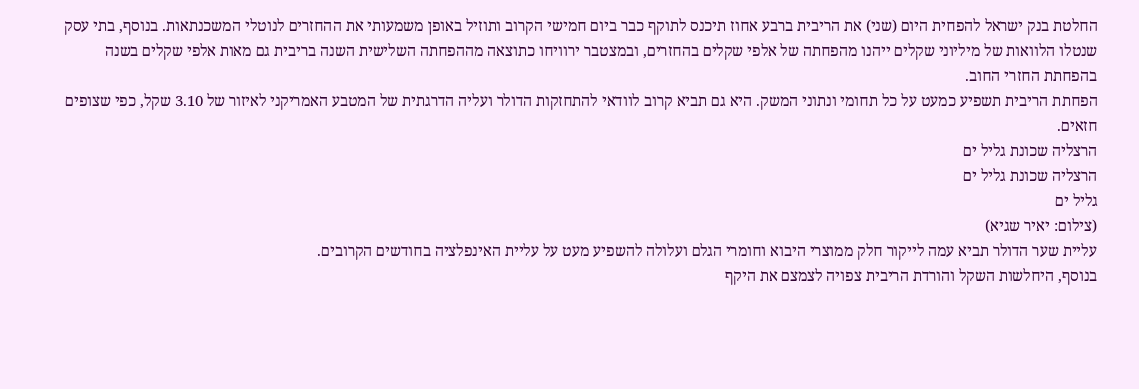החלטת בנק ישראל להפחית היום (שני) את הריבית ברבע אחוז תיכנס לתוקף כבר ביום חמישי הקרוב ותוזיל באופן משמעותי את ההחזרים לנוטלי המשכנתאות. בנוסף, בתי עסק שנטלו הלוואות של מיליוני שקלים ייהנו מהפחתה של אלפי שקלים בהחזרים, ובמצטבר ירוויחו כתוצאה מההפחתה השלישית השנה בריבית גם מאות אלפי שקלים בשנה בהפחתת החזרי החוב.
הפחתת הריבית תשפיע כמעט על כל תחומי ונתוני המשק. היא גם תביא קרוב לוודאי להתחזקות הדולר ועליה הדרגתית של המטבע האמריקני לאיזור של 3.10 שקל, כפי שצופים חזאים.
הרצליה שכונת גליל ים
הרצליה שכונת גליל ים
גליל ים
(צילום: יאיר שגיא)
עליית שער הדולר תביא עמה לייקור חלק ממוצרי היבוא וחומרי הגלם ועלולה להשפיע מעט על עליית האינפלציה בחודשים הקרובים.
בנוסף, היחלשות השקל והורדת הריבית צפויה לצמצם את היקף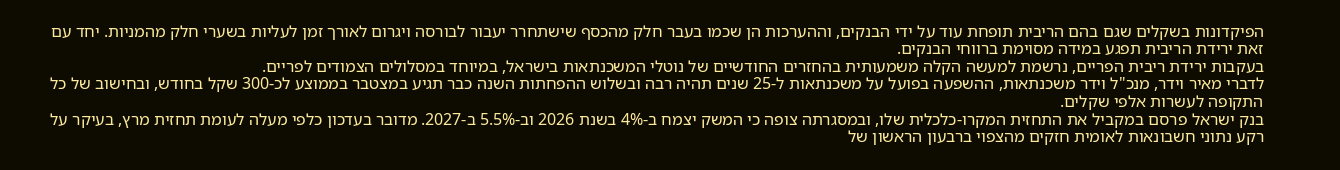הפיקדונות בשקלים שגם בהם הריבית תופחת עוד על ידי הבנקים, וההערכות הן שכמו בעבר חלק מהכסף שישתחרר יעבור לבורסה ויגרום לאורך זמן לעליות בשערי חלק מהמניות. יחד עם זאת ירידת הריבית תפגע במידה מסוימת ברווחי הבנקים.
בעקבות ירידת ריבית הפריים, נרשמת למעשה הקלה משמעותית בהחזרים החודשיים של נוטלי המשכנתאות בישראל, במיוחד במסלולים הצמודים לפריים.
לדברי מאיר וידר, מנכ"ל וידר משכנתאות, ההשפעה בפועל על משכנתאות ל-25 שנים תהיה רבה ובשלוש ההפחתות השנה כבר תגיע במצטבר בממוצע לכ-300 שקל בחודש, ובחישוב של כל התקופה לעשרות אלפי שקלים.
בנק ישראל פרסם במקביל את התחזית המקרו-כלכלית שלו, ובמסגרתה צופה כי המשק יצמח ב-4% בשנת 2026 וב-5.5% ב-2027. מדובר בעדכון כלפי מעלה לעומת תחזית מרץ, בעיקר על רקע נתוני חשבונאות לאומית חזקים מהצפוי ברבעון הראשון של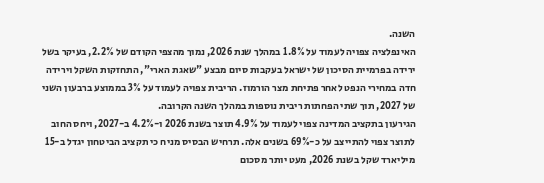השנה.
האינפלציה צפויה לעמוד על 1.8% במהלך שנת 2026, נמוך מהצפי הקודם של 2.2%, בעיקר בשל ירידה בפרמיית הסיכון של ישראל בעקבות סיום מבצע "שאגת הארי", התחזקות השקל וירידה חדה במחירי הנפט לאחר פתיחת מצר הורמוז. הריבית צפויה לעמוד על 3% בממוצע ברבעון השני של 2027, תוך שתי הפחתות ריבית נוספות במהלך השנה הקרובה.
הגירעון בתקציב המדינה צפוי לעמוד על 4.9% תוצר בשנת 2026 ו-4.2% ב-2027, ויחס החוב לתוצר צפוי להתייצב על כ-69% בשנים אלה. תרחיש הבסיס מניח כי תקציב הביטחון יגדל ב-15 מיליארד שקל בשנת 2026, מעט יותר מסכום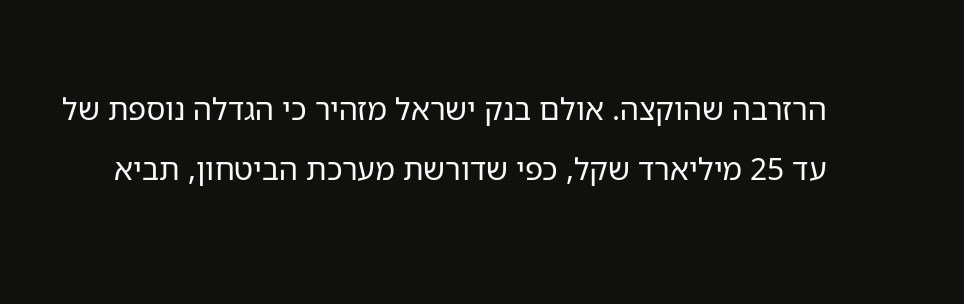הרזרבה שהוקצה. אולם בנק ישראל מזהיר כי הגדלה נוספת של עד 25 מיליארד שקל, כפי שדורשת מערכת הביטחון, תביא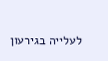לעלייה בגירעון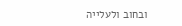ובחוב ולעלייה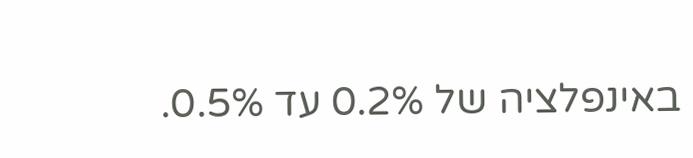באינפלציה של 0.2% עד 0.5%.